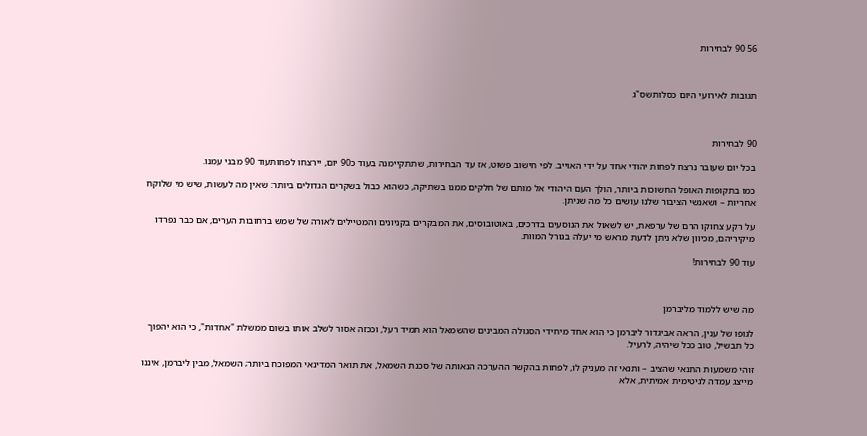56 90 לבחירות



תגובות לאירועי היום כסלותשס"ג



90 לבחירות

בכל יום שעובר נרצח לפחות יהודי אחד על ידי האוייב. לפי חישוב פשוט, אז עד הבחירות, שתתקיימנה בעוד כ90 יום, יירצחו לפחותעוד 90 מבני עמנו.

כמו בתקופות האופל החשוכות ביותר, הולך העם היהודי אל מותם של חלקים ממנו בשתיקה, כשהוא כבול בשקרים הגדולים ביותר: שאין מה לעשות, שיש מי שלוקח אחריות – ושאנשי הציבור שלנו עושים כל מה שניתן.

על רקע צחוקו הרם של ערפאת, יש לשאול את הנוסעים בדרכים, באוטובוסים, את המבקרים בקניונים והמטיילים לאורה של שמש ברחובות הערים, אם כבר נפרדו מיקיריהם, מכיוון שלא ניתן לדעת מראש מי יעלה בגורל המוות.

עוד 90 לבחירות!



מה שיש ללמוד מליברמן

לגופו של ענין, הראה אביגדור ליברמן כי הוא אחד מיחידי הסגולה המבינים שהשמאל הוא תמיד רעל, וככזה אסור לשלב אותו בשום ממשלת "אחדות", כי הוא יהפוך כל תבשיל, טוב ככל שיהיה, לרעיל.

זוהי משמעות התנאי שהציב – ותנאי זה מעניק לו, לפחות בהקשר ההערכה הנאותה של סכנת השמאל, את תואר המדינאי המפוכח ביותר; השמאל, מבין ליברמן, איננו מייצג עמדה לגיטימית אמיתית, אלא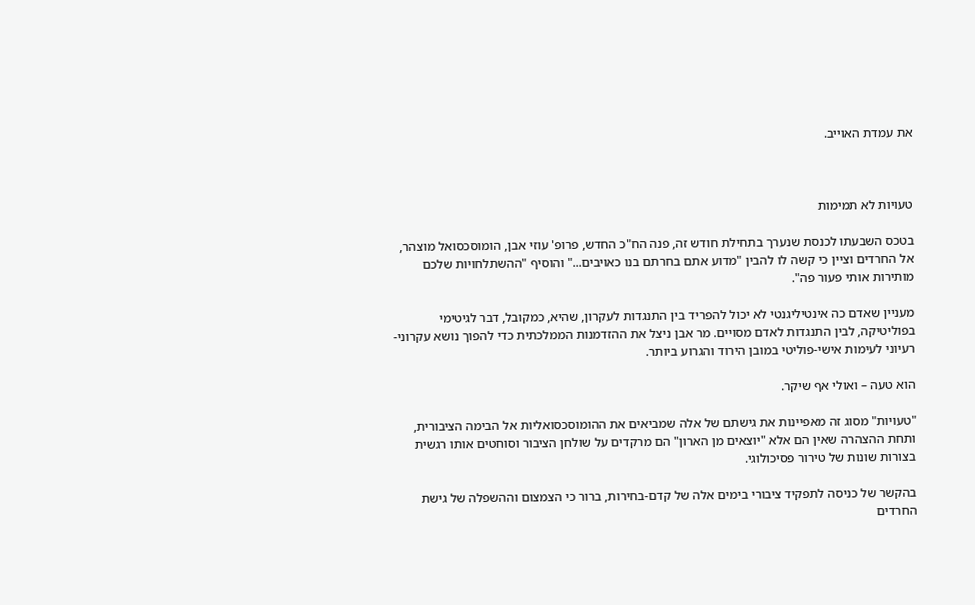את עמדת האוייב.



טעויות לא תמימות

בטכס השבעתו לכנסת שנערך בתחילת חודש זה, פנה הח"כ החדש, פרופ' עוזי אבן, הומוסכסואל מוצהר, אל החרדים וציין כי קשה לו להבין "מדוע אתם בחרתם בנו כאויבים..." והוסיף "ההשתלחויות שלכם מותירות אותי פעור פה".

מעניין שאדם כה אינטיליגנטי לא יכול להפריד בין התנגדות לעקרון, שהיא, כמקובל, דבר לגיטימי בפוליטיקה, לבין התנגדות לאדם מסויים. מר אבן ניצל את ההזדמנות הממלכתית כדי להפוך נושא עקרוני-רעיוני לעימות אישי-פוליטי במובן הירוד והגרוע ביותר.

הוא טעה – ואולי אף שיקר.

"טעויות" מסוג זה מאפיינות את גישתם של אלה שמביאים את ההומוסכסואליות אל הבימה הציבורית, ותחת ההצהרה שאין הם אלא "יוצאים מן הארון" הם מרקדים על שולחן הציבור וסוחטים אותו רגשית בצורות שונות של טירור פסיכולוגי.

בהקשר של כניסה לתפקיד ציבורי בימים אלה של קדם-בחירות, ברור כי הצמצום וההשפלה של גישת החרדים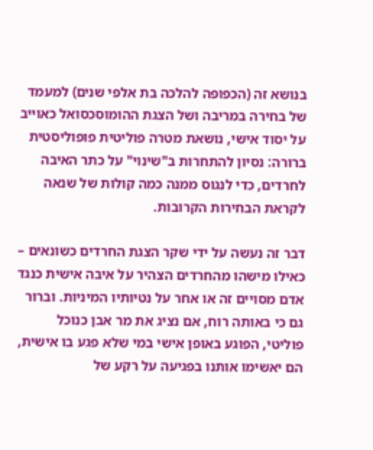בנושא זה (הכפופה להלכה בת אלפי שנים) למעמד של בחירה במריבה ושל הצגת ההומוסכסואל כאוייב על יסוד אישי, נושאת מטרה פוליטית פופוליסטית ברורה: נסיון להתחרות ב"שינוי" על כתר האיבה לחרדים, כדי לנגוס ממנה כמה קולות של שנאה לקראת הבחירות הקרובות.

דבר זה נעשה על ידי שקר הצגת החרדים כשונאים – כאילו מישהו מהחרדים הצהיר על איבה אישית כנגד אדם מסויים זה או אחר על נטיותיו המיניות. וברור גם כי באותה רוח, אם נציג את מר אבן כנוכל פוליטי, הפוגע באופן אישי במי שלא פגע בו אישית, הם יאשימו אותנו בפגיעה על רקע של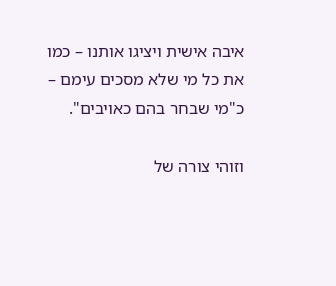איבה אישית ויציגו אותנו – כמו את כל מי שלא מסכים עימם – כ"מי שבחר בהם כאויבים".

וזוהי צורה של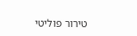טירור פוליטי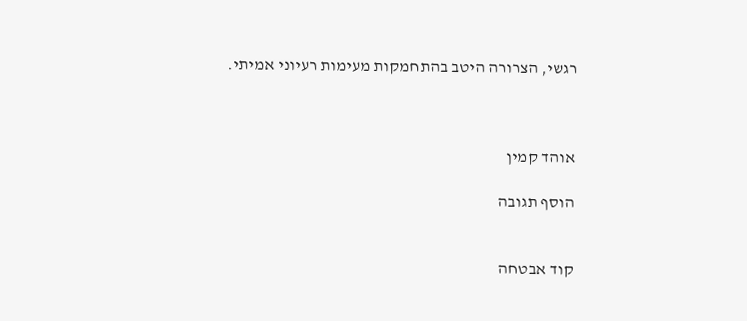רגשי, הצרורה היטב בהתחמקות מעימות רעיוני אמיתי.



אוהד קמין

הוסף תגובה


קוד אבטחה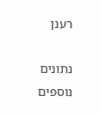רענן

נתונים נוספים